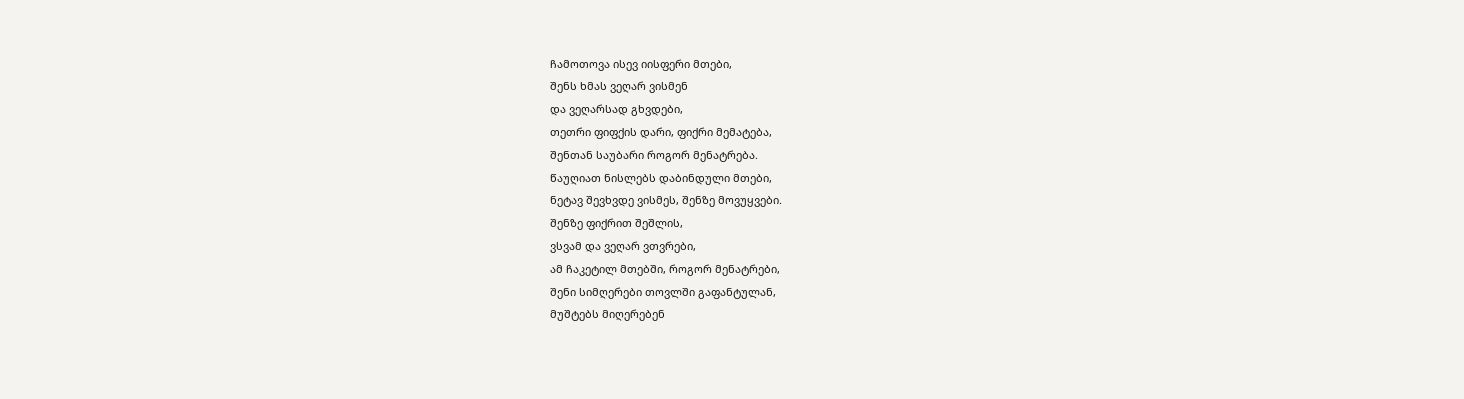ჩამოთოვა ისევ იისფერი მთები,
შენს ხმას ვეღარ ვისმენ
და ვეღარსად გხვდები,
თეთრი ფიფქის დარი, ფიქრი მემატება,
შენთან საუბარი როგორ მენატრება.
წაუღიათ ნისლებს დაბინდული მთები,
ნეტავ შევხვდე ვისმეს, შენზე მოვუყვები.
შენზე ფიქრით შეშლის,
ვსვამ და ვეღარ ვთვრები,
ამ ჩაკეტილ მთებში, როგორ მენატრები,
შენი სიმღერები თოვლში გაფანტულან,
მუშტებს მიღერებენ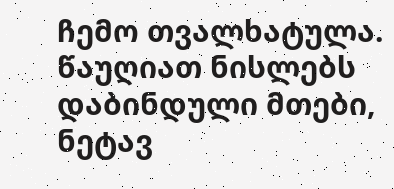ჩემო თვალხატულა.
წაუღიათ ნისლებს დაბინდული მთები,
ნეტავ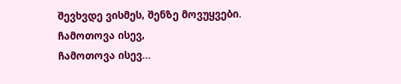შევხვდე ვისმეს, შენზე მოვუყვები.
ჩამოთოვა ისევ,
ჩამოთოვა ისევ…